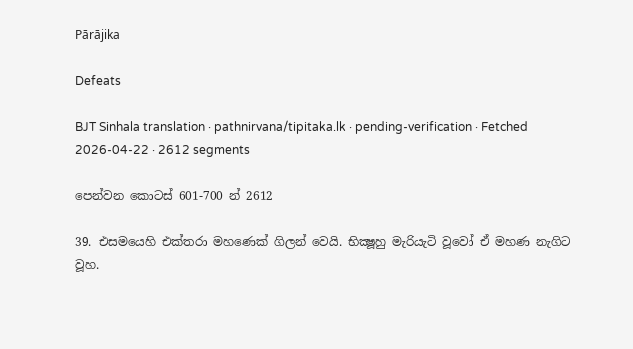Pārājika

Defeats

BJT Sinhala translation · pathnirvana/tipitaka.lk · pending-verification · Fetched 2026-04-22 · 2612 segments

පෙන්වන කොටස් 601-700 න් 2612

39. එසමයෙහි එක්තරා මහණෙක් ගිලන් වෙයි. භික්‍ෂූහු මැරියැටි වූවෝ ඒ මහණ නැගිට වූහ.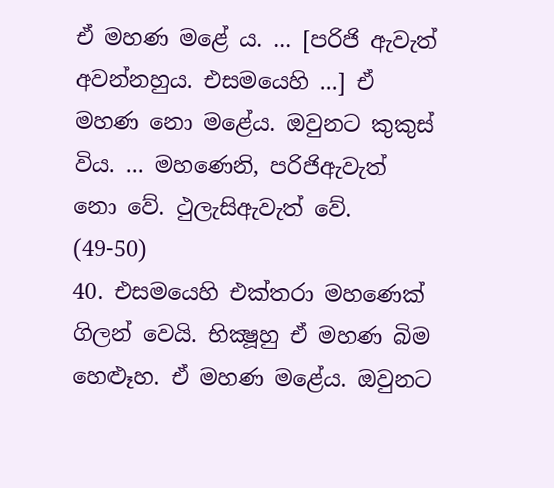ඒ මහණ මළේ ය. ... [පරිජි ඇවැත් අවන්නහුය. එසමයෙහි ...] ඒ මහණ නො මළේය. ඔවුනට කුකුස් විය. ... මහණෙනි, පරිජිඇවැත් නො වේ. ථුලැසිඇවැත් වේ. (49-50)
40. එසමයෙහි එක්තරා මහණෙක් ගිලන් වෙයි. භික්‍ෂූහු ඒ මහණ බිම හෙළූහ. ඒ මහණ මළේය. ඔවුනට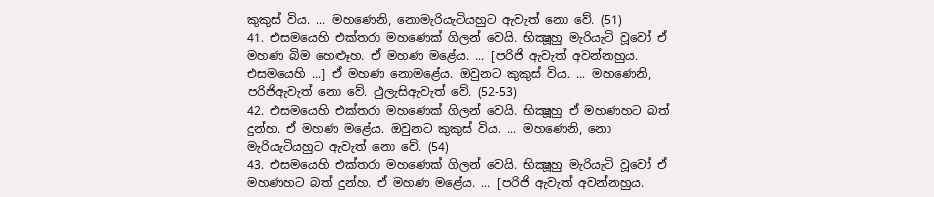කුකුස් විය. ... මහණෙනි, නොමැරියැටියහුට ඇවැත් නො වේ. (51)
41. එසමයෙහි එක්තරා මහණෙක් ගිලන් වෙයි. භික්‍ෂූහු මැරියැටි වූවෝ ඒ මහණ බිම හෙළූහ. ඒ මහණ මළේය. ... [පරිජි ඇවැත් අවන්නහුය. එසමයෙහි ...] ඒ මහණ නොමළේය. ඔවුනට කුකුස් විය. ... මහණෙනි, පරිජිඇවැත් නො වේ. ථුලැසිඇවැත් වේ. (52-53)
42. එසමයෙහි එක්තරා මහණෙක් ගිලන් වෙයි. භික්‍ෂූහු ඒ මහණහට බත් දුන්හ. ඒ මහණ මළේය. ඔවුනට කුකුස් විය. ... මහණෙනි, නො මැරියැටියහුට ඇවැත් නො වේ. (54)
43. එසමයෙහි එක්තරා මහණෙක් ගිලන් වෙයි. භික්‍ෂූහු මැරියැටි වූවෝ ඒ මහණහට බත් දුන්හ. ඒ මහණ මළේය. ... [පරිජි ඇවැත් අවන්නහුය.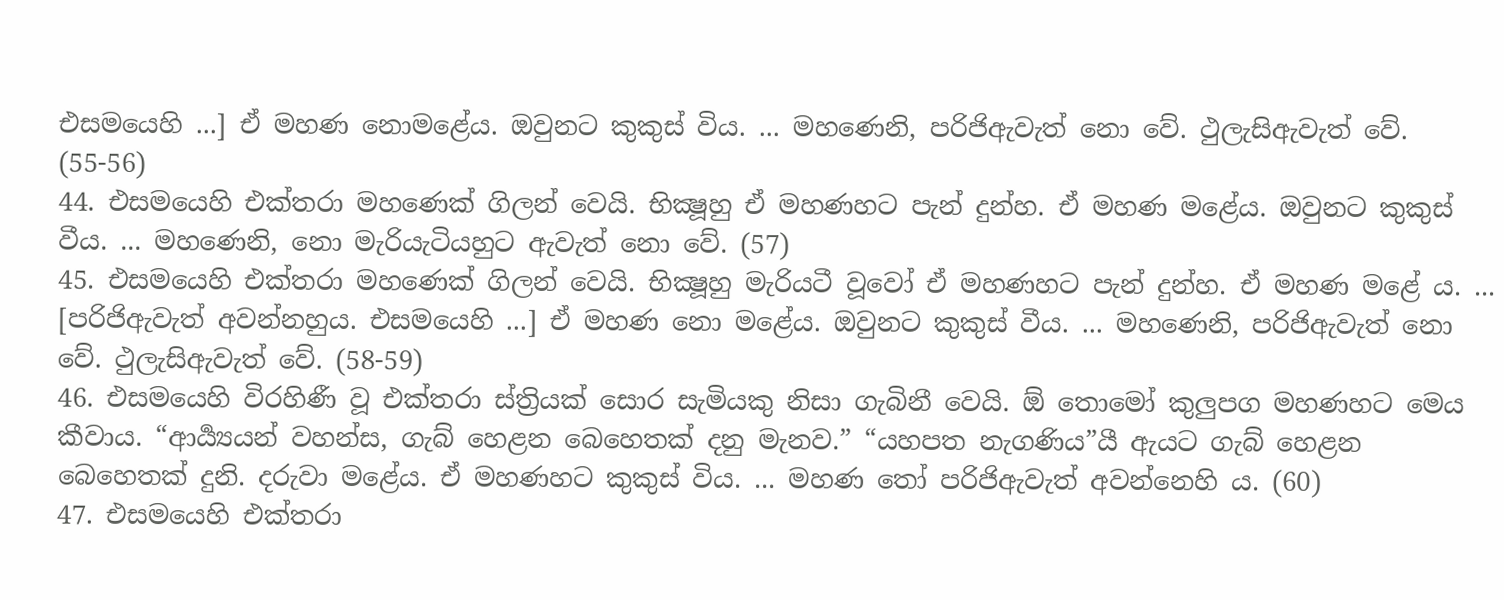එසමයෙහි ...] ඒ මහණ නොමළේය. ඔවුනට කුකුස් විය. ... මහණෙනි, පරිජිඇවැත් නො වේ. ථුලැසිඇවැත් වේ. (55-56)
44. එසමයෙහි එක්තරා මහණෙක් ගිලන් වෙයි. භික්‍ෂූහු ඒ මහණහට පැන් දුන්හ. ඒ මහණ මළේය. ඔවුනට කුකුස් වීය. ... මහණෙනි, නො මැරියැටියහුට ඇවැත් නො වේ. (57)
45. එසමයෙහි එක්තරා මහණෙක් ගිලන් වෙයි. භික්‍ෂූහු මැරියටී වූවෝ ඒ මහණහට පැන් දුන්හ. ඒ මහණ මළේ ය. ... [පරිජිඇවැත් අවන්නහුය. එසමයෙහි ...] ඒ මහණ නො මළේය. ඔවුනට කුකුස් වීය. ... මහණෙනි, පරිජිඇවැත් නො වේ. ථුලැසිඇවැත් වේ. (58-59)
46. එසමයෙහි විරහිණී වූ එක්තරා ස්ත්‍රියක් සොර සැමියකු නිසා ගැබිනී වෙයි. ඕ තොමෝ කුලුපග මහණහට මෙය කීවාය. “ආර්‍ය්‍යයන් වහන්ස, ගැබ් හෙළන බෙහෙතක් දනු මැනව.” “යහපත නැගණිය”යී ඇයට ගැබ් හෙළන බෙහෙතක් දුනි. දරුවා මළේය. ඒ මහණහට කුකුස් විය. ... මහණ තෝ පරිජිඇවැත් අවන්නෙහි ය. (60)
47. එසමයෙහි එක්තරා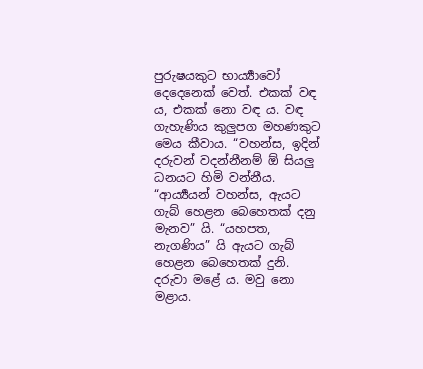පුරුෂයකුට භාර්‍ය්‍යාවෝ දෙදෙනෙක් වෙත්. එකක් වඳ ය, එකක් නො වඳ ය. වඳ ගැහැණිය කුලුපග මහණකුට මෙය කීවාය. “වහන්ස, ඉදින් දරුවන් වදන්නීනම් ඕ සියලු ධනයට හිමි වන්නීය. “ආර්‍ය්‍යයන් වහන්ස, ඇයට ගැබ් හෙළන බෙහෙතක් දනු මැනව” යි. “යහපත, නැගණිය” යි ඇයට ගැබ් හෙළන බෙහෙතක් දුනි. දරුවා මළේ ය. මවු නො මළාය.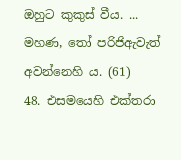ඔහුට කුකුස් වීය. ... මහණ, තෝ පරිජිඇවැත් අවන්නෙහි ය. (61)
48. එසමයෙහි එක්තරා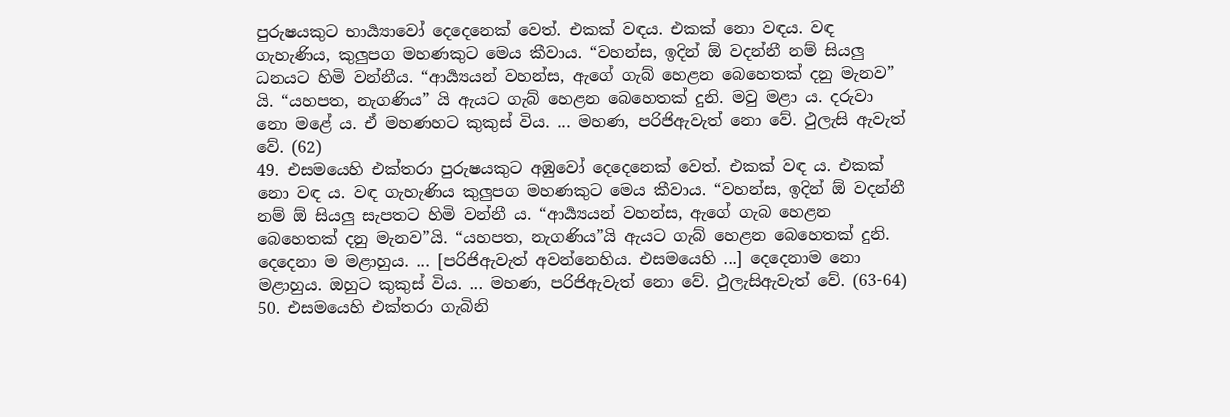පුරුෂයකුට භාර්‍ය්‍යාවෝ දෙදෙනෙක් වෙත්. එකක් වඳය. එකක් නො වඳය. වඳ ගැහැණිය, කුලුපග මහණකුට මෙය කීවාය. “වහන්ස, ඉදින් ඕ වදන්නී නම් සියලු ධනයට හිමි වන්නීය. “ආර්‍ය්‍යයන් වහන්ස, ඇගේ ගැබ් හෙළන බෙහෙතක් දනු මැනව” යි. “යහපත, නැගණිය” යි ඇයට ගැබ් හෙළන බෙහෙතක් දුනි. මවු මළා ය. දරුවා නො මළේ ය. ඒ මහණහට කුකුස් විය. ... මහණ, පරිජිඇවැත් නො වේ. ථුලැසි ඇවැත් වේ. (62)
49. එසමයෙහි එක්තරා පුරුෂයකුට අඹුවෝ දෙදෙනෙක් වෙත්. එකක් වඳ ය. එකක් නො වඳ ය. වඳ ගැහැණිය කුලුපග මහණකුට මෙය කීවාය. “වහන්ස, ඉදින් ඕ වදන්නී නම් ඕ සියලු සැපතට හිමි වන්නී ය. “ආර්‍ය්‍යයන් වහන්ස, ඇගේ ගැබ හෙළන බෙහෙතක් දනු මැනව”යි. “යහපත, නැගණිය”යි ඇයට ගැබ් හෙළන බෙහෙතක් දුනි. දෙදෙනා ම මළාහුය. ... [පරිජිඇවැත් අවන්නෙහිය. එසමයෙහි ...] දෙදෙනාම නො මළාහුය. ඔහුට කුකුස් විය. ... මහණ, පරිජිඇවැත් නො වේ. ථුලැසිඇවැත් වේ. (63-64)
50. එසමයෙහි එක්තරා ගැබිනි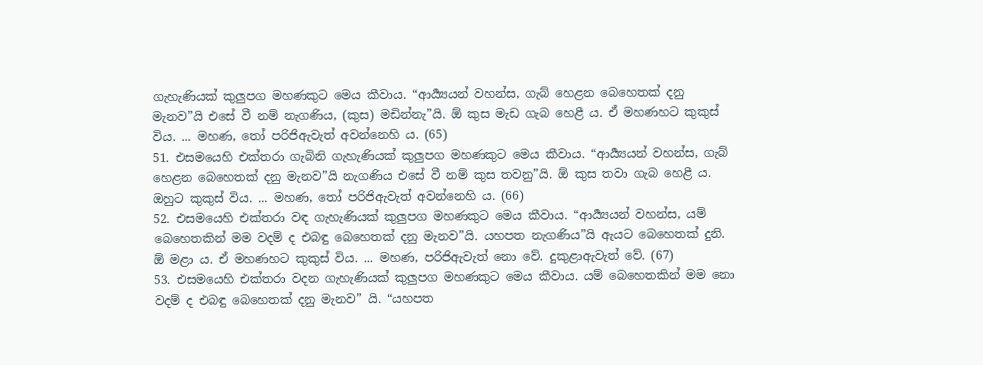ගැහැණියක් කුලුපග මහණකුට මෙය කීවාය. “ආර්‍ය්‍යයන් වහන්ස, ගැබ් හෙළන බෙහෙතක් දනු මැනව”යි එසේ වී නම් නැගණිය, (කුස) මඩින්නැ”යි. ඕ කුස මැඩ ගැබ හෙළී ය. ඒ මහණහට කුකුස් විය. ... මහණ, තෝ පරිජිඇවැත් අවන්නෙහි ය. (65)
51. එසමයෙහි එක්තරා ගැබිනි ගැහැණියක් කුලුපග මහණකුට මෙය කීවාය. “ආර්‍ය්‍යයන් වහන්ස, ගැබ් හෙළන බෙහෙතක් දනු මැනව”යි නැගණිය එසේ වී නම් කුස තවනු”යි. ඕ කුස තවා ගැබ හෙළී ය. ඔහුට කුකුස් විය. ... මහණ, තෝ පරිජිඇවැත් අවන්නෙහි ය. (66)
52. එසමයෙහි එක්තරා වඳ ගැහැණියක් කුලුපග මහණකුට මෙය කීවාය. “ආර්‍ය්‍යයන් වහන්ස, යම් බෙහෙතකින් මම වදම් ද එබඳු බෙහෙතක් දනු මැනව”යි. යහපත නැගණිය”යි ඇයට බෙහෙතක් දුනි. ඕ මළා ය. ඒ මහණහට කුකුස් විය. ... මහණ, පරිජිඇවැත් නො වේ. දුකුළාඇවැත් වේ. (67)
53. එසමයෙහි එක්තරා වදන ගැහැණියක් කුලුපග මහණකුට මෙය කීවාය. යම් බෙහෙතකින් මම නො වදම් ද එබඳු බෙහෙතක් දනු මැනව” යි. “යහපත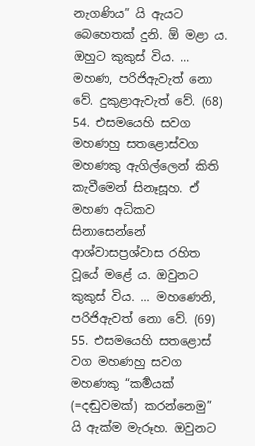නැගණිය” යි ඇයට බෙහෙතක් දුනි. ඕ මළා ය. ඔහුට කුකුස් විය. ... මහණ, පරිජිඇවැත් නො වේ. දුකුළාඇවැත් වේ. (68)
54. එසමයෙහි සවග මහණහු සතළොස්වග මහණකු ඇගිල්ලෙන් කිති කැවීමෙන් සිනෑසූහ. ඒ මහණ අධිකව සිනාසෙන්නේ ආශ්වාසප්‍රශ්වාස රහිත වූයේ මළේ ය. ඔවුනට කුකුස් විය. ... මහණෙනි, පරිජිඇවත් නො වේ. (69)
55. එසමයෙහි සතළොස් වග මහණහු සවග මහණකු “කර්‍මයක් (=දඬුවමක්) කරන්නෙමු” යි ඇක්ම මැරූහ. ඔවුනට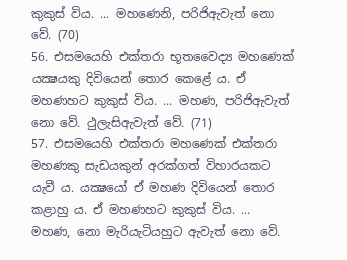කුකුස් විය. ... මහණෙනි, පරිජිඇවැත් නො වේ. (70)
56. එසමයෙහි එක්තරා භූතවෛද්‍ය මහණෙක් යක්‍ෂයකු දිවියෙන් තොර කෙළේ ය. ඒ මහණහට කුකුස් විය. ... මහණ, පරිජිඇවැත් නො වේ. ථුලැසිඇවැත් වේ. (71)
57. එසමයෙහි එක්තරා මහණෙක් එක්තරා මහණකු සැඩයකුන් අරක්ගත් විහාරයකට යැවී ය. යක්‍ෂයෝ ඒ මහණ දිවියෙන් තොර කළාහු ය. ඒ මහණහට කුකුස් විය. ... මහණ, නො මැරියැටියහුට ඇවැත් නො වේ.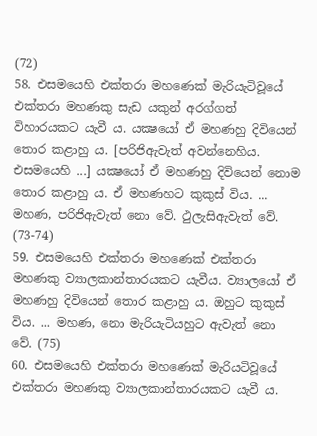(72)
58. එසමයෙහි එක්තරා මහණෙක් මැරියැටිවූයේ එක්තරා මහණකු සැඩ යකුන් අරග්ගත් විහාරයකට යැවී ය. යක්‍ෂයෝ ඒ මහණහු දිවියෙන් තොර කළාහු ය. [පරිජිඇවැත් අවන්නෙහිය. එසමයෙහි ...] යක්‍ෂයෝ ඒ මහණහු දිවියෙන් නොම තොර කළාහු ය. ඒ මහණහට කුකුස් විය. ... මහණ, පරිජිඇවැත් නො වේ. ථුලැසිඇවැත් වේ. (73-74)
59. එසමයෙහි එක්තරා මහණෙක් එක්තරා මහණකු ව්‍යාලකාන්තාරයකට යැවීය. ව්‍යාලයෝ ඒ මහණහු දිවියෙන් තොර කළාහු ය. ඔහුට කුකුස් විය. ... මහණ, නො මැරියැටියහුට ඇවැත් නො වේ. (75)
60. එසමයෙහි එක්තරා මහණෙක් මැරියටිවූයේ එක්තරා මහණකු ව්‍යාලකාන්තාරයකට යැවී ය.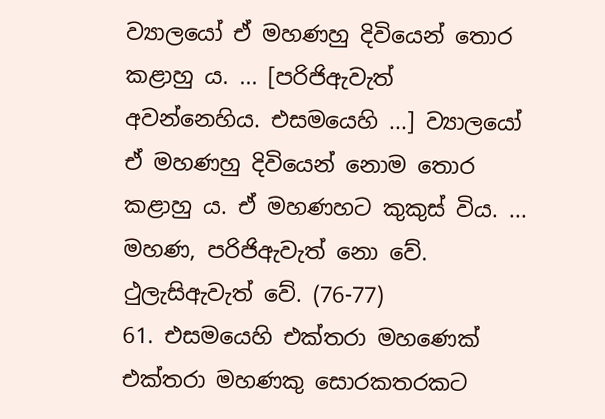ව්‍යාලයෝ ඒ මහණහු දිවියෙන් තොර කළාහු ය. ... [පරිජිඇවැත් අවන්නෙහිය. එසමයෙහි ...] ව්‍යාලයෝ ඒ මහණහු දිවියෙන් නොම තොර කළාහු ය. ඒ මහණහට කුකුස් විය. ... මහණ, පරිජිඇවැත් නො වේ. ථුලැසිඇවැත් වේ. (76-77)
61. එසමයෙහි එක්තරා මහණෙක් එක්තරා මහණකු සොරකතරකට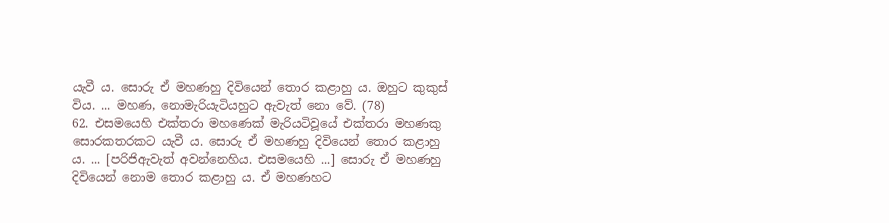යැවී ය. සොරු ඒ මහණහු දිවියෙන් තොර කළාහු ය. ඔහුට කුකුස් විය. ... මහණ, නොමැරියැටියහුට ඇවැත් නො වේ. (78)
62. එසමයෙහි එක්තරා මහණෙක් මැරියටිවූයේ එක්තරා මහණකු සොරකතරකට යැවී ය. සොරු ඒ මහණහු දිවියෙන් තොර කළාහු ය. ... [පරිජිඇවැත් අවන්නෙහිය. එසමයෙහි ...] සොරු ඒ මහණහු දිවියෙන් නොම තොර කළාහු ය. ඒ මහණහට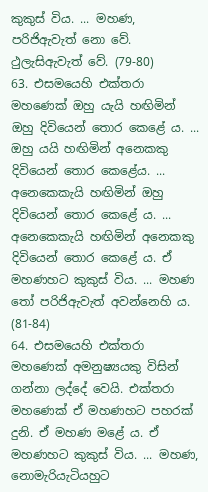කුකුස් විය. ... මහණ, පරිජිඇවැත් නො වේ. ථුලැසිඇවැත් වේ. (79-80)
63. එසමයෙහි එක්තරා මහණෙක් ඔහු යැයි හඟිමින් ඔහු දිවියෙන් තොර කෙළේ ය. ... ඔහු යයි හඟිමින් අනෙකකු දිවියෙන් තොර කෙළේය. ... අනෙකෙකැයි හඟිමින් ඔහු දිවියෙන් තොර කෙළේ ය. ... අනෙකෙකැයි හඟිමින් අනෙකකු දිවියෙන් තොර කෙළේ ය. ඒ මහණහට කුකුස් විය. ... මහණ තෝ පරිජිඇවැත් අවන්නෙහි ය. (81-84)
64. එසමයෙහි එක්තරා මහණෙක් අමනුෂ්‍යයකු විසින් ගන්නා ලද්දේ වෙයි. එක්තරා මහණෙක් ඒ මහණහට පහරක් දුනි. ඒ මහණ මළේ ය. ඒ මහණහට කුකුස් විය. ... මහණ, නොමැරියැටියහුට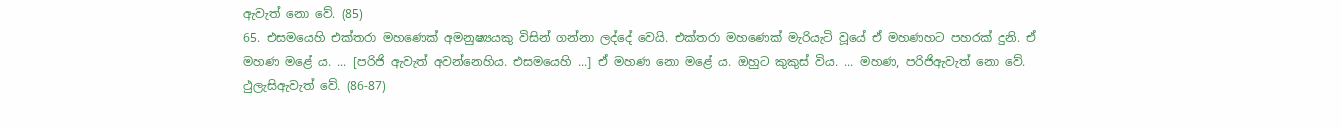ඇවැත් නො වේ. (85)
65. එසමයෙහි එක්තරා මහණෙක් අමනුෂ්‍යයකු විසින් ගන්නා ලද්දේ වෙයි. එක්තරා මහණෙක් මැරියැටි වූයේ ඒ මහණහට පහරක් දුනි. ඒ මහණ මළේ ය. ... [පරිජි ඇවැත් අවන්නෙහිය. එසමයෙහි ...] ඒ මහණ නො මළේ ය. ඔහුට කුකුස් විය. ... මහණ, පරිජිඇවැත් නො වේ. ථුලැසිඇවැත් වේ. (86-87)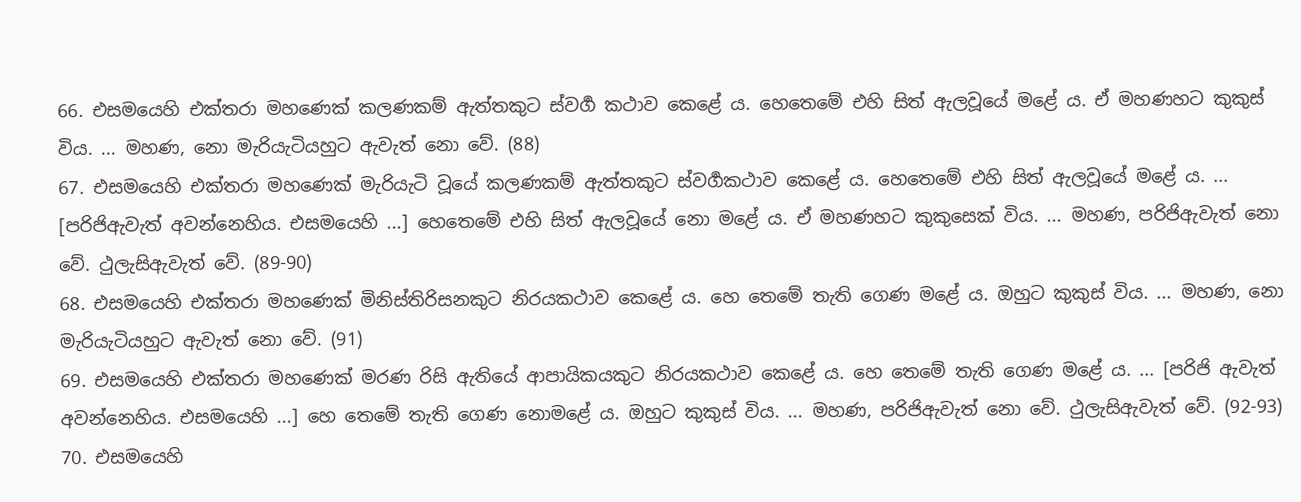66. එසමයෙහි එක්තරා මහණෙක් කලණකම් ඇත්තකුට ස්වර්‍ග කථාව කෙළේ ය. හෙතෙමේ එහි සිත් ඇලවූයේ මළේ ය. ඒ මහණහට කුකුස් විය. ... මහණ, නො මැරියැටියහුට ඇවැත් නො වේ. (88)
67. එසමයෙහි එක්තරා මහණෙක් මැරියැටි වූයේ කලණකම් ඇත්තකුට ස්වර්‍ගකථාව කෙළේ ය. හෙතෙමේ එහි සිත් ඇලවූයේ මළේ ය. ... [පරිජිඇවැත් අවන්නෙහිය. එසමයෙහි ...] හෙතෙමේ එහි සිත් ඇලවූයේ නො මළේ ය. ඒ මහණහට කුකුසෙක් විය. ... මහණ, පරිජිඇවැත් නො වේ. ථුලැසිඇවැත් වේ. (89-90)
68. එසමයෙහි එක්තරා මහණෙක් මිනිස්තිරිසනකුට නිරයකථාව කෙළේ ය. හෙ තෙමේ තැති ගෙණ මළේ ය. ඔහුට කුකුස් විය. ... මහණ, නො මැරියැටියහුට ඇවැත් නො වේ. (91)
69. එසමයෙහි එක්තරා මහණෙක් මරණ රිසි ඇතියේ ආපායිකයකුට නිරයකථාව කෙළේ ය. හෙ තෙමේ තැති ගෙණ මළේ ය. ... [පරිජි ඇවැත් අවන්නෙහිය. එසමයෙහි ...] හෙ තෙමේ තැති ගෙණ නොමළේ ය. ඔහුට කුකුස් විය. ... මහණ, පරිජිඇවැත් නො වේ. ථුලැසිඇවැත් වේ. (92-93)
70. එසමයෙහි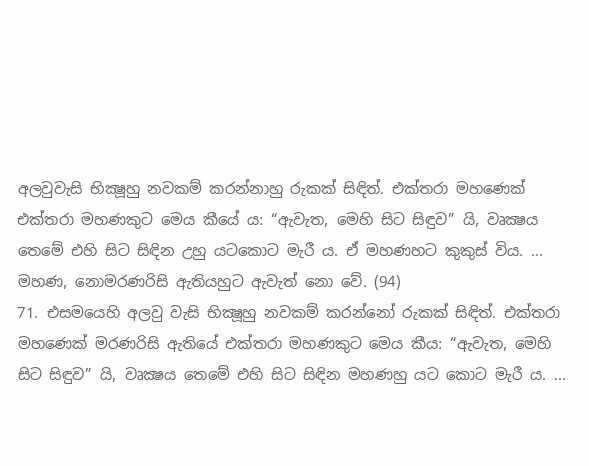අලවුවැසි භික්‍ෂූහු නවකම් කරන්නාහු රුකක් සිඳිත්. එක්තරා මහණෙක් එක්තරා මහණකුට මෙය කීයේ ය: “ඇවැත, මෙහි සිට සිඳුව” යි, වෘක්‍ෂය තෙමේ එහි සිට සිඳින උහු යටකොට මැරී ය. ඒ මහණහට කුකුස් විය. ... මහණ, නොමරණරිසි ඇතියහුට ඇවැත් නො වේ. (94)
71. එසමයෙහි අලවු වැසි භික්‍ෂූහු නවකම් කරන්නෝ රුකක් සිඳිත්. එක්තරා මහණෙක් මරණරිසි ඇතියේ එක්තරා මහණකුට මෙය කීය: “ඇවැත, මෙහි සිට සිඳුව” යි, වෘක්‍ෂය තෙමේ එහි සිට සිඳින මහණහු යට කොට මැරී ය. ...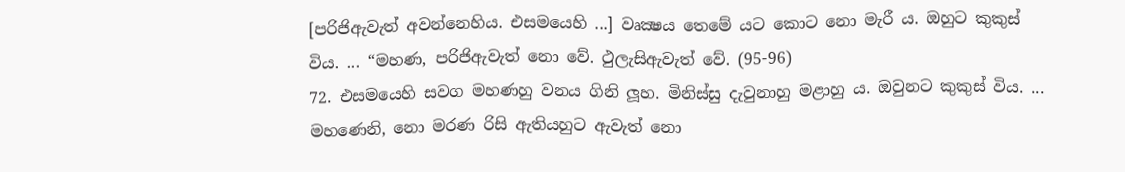[පරිජිඇවැත් අවන්නෙහිය. එසමයෙහි ...] වෘක්‍ෂය තෙමේ යට කොට නො මැරී ය. ඔහුට කුකුස් විය. ... “මහණ, පරිජිඇවැත් නො වේ. ථුලැසිඇවැත් වේ. (95-96)
72. එසමයෙහි සවග මහණහු වනය ගිනි ලූහ. මිනිස්සු දැවුනාහු මළාහු ය. ඔවුනට කුකුස් විය. ... මහණෙනි, නො මරණ රිසි ඇතියහුට ඇවැත් නො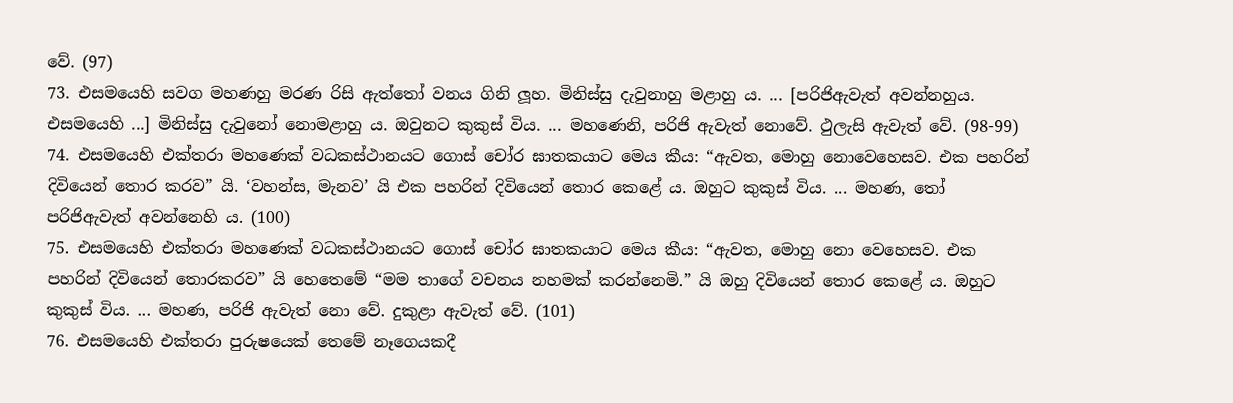වේ. (97)
73. එසමයෙහි සවග මහණහු මරණ රිසි ඇත්තෝ වනය ගිනි ලූහ. මිනිස්සු දැවුනාහු මළාහු ය. ... [පරිජිඇවැත් අවන්නහුය. එසමයෙහි ...] මිනිස්සු දැවුනෝ නොමළාහු ය. ඔවුනට කුකුස් විය. ... මහණෙනි, පරිජි ඇවැත් නොවේ. ථුලැසි ඇවැත් වේ. (98-99)
74. එසමයෙහි එක්තරා මහණෙක් වධකස්ථානයට ගොස් චෝර ඝාතකයාට මෙය කීය: “ඇවත, මොහු නොවෙහෙසව. එක පහරින් දිවියෙන් තොර කරව” යි. ‘වහන්ස, මැනව’ යි එක පහරින් දිවියෙන් තොර කෙළේ ය. ඔහුට කුකුස් විය. ... මහණ, තෝ පරිජිඇවැත් අවන්නෙහි ය. (100)
75. එසමයෙහි එක්තරා මහණෙක් වධකස්ථානයට ගොස් චෝර ඝාතකයාට මෙය කීය: “ඇවත, මොහු නො වෙහෙසව. එක පහරින් දිවියෙන් තොරකරව” යි හෙතෙමේ “මම තාගේ වචනය නහමක් කරන්නෙමි.” යි ඔහු දිවියෙන් තොර කෙළේ ය. ඔහුට කුකුස් විය. ... මහණ, පරිජි ඇවැත් නො වේ. දුකුළා ඇවැත් වේ. (101)
76. එසමයෙහි එක්තරා පුරුෂයෙක් තෙමේ නෑගෙයකදී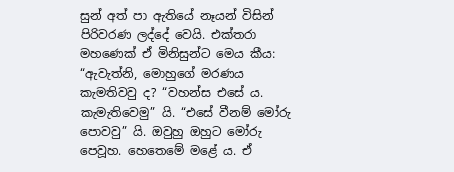සුන් අත් පා ඇතියේ නෑයන් විසින් පිරිවරණ ලද්දේ වෙයි. එක්තරා මහණෙක් ඒ මිනිසුන්ට මෙය කීය: “ඇවැත්නි, මොහුගේ මරණය කැමතිවවු ද? “වහන්ස එසේ ය. කැමැතිවෙමු” යි. “එසේ වීනම් මෝරු පොවවු” යි. ඔවුහු ඔහුට මෝරු පෙවූහ. හෙතෙමේ මළේ ය. ඒ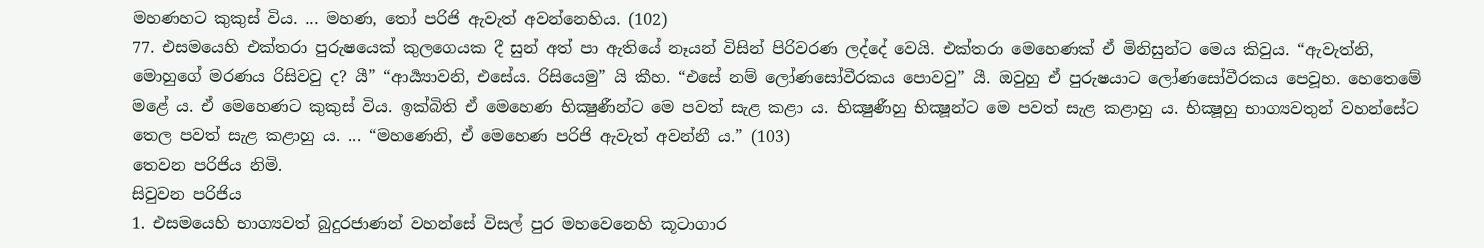මහණහට කුකුස් විය. ... මහණ, තෝ පරිජි ඇවැත් අවන්නෙහිය. (102)
77. එසමයෙහි එක්තරා පුරුෂයෙක් කුලගෙයක දී සුන් අත් පා ඇතියේ නෑයන් විසින් පිරිවරණ ලද්දේ වෙයි. එක්තරා මෙහෙණක් ඒ මිනිසුන්ට මෙය කිවුය. “ඇවැත්නි, මොහුගේ මරණය රිසිවවු ද? යී” “ආර්‍ය්‍යාවනි, එසේය. රිසියෙමු” යි කීහ. “එසේ නම් ලෝණසෝවීරකය පොවවු” යී. ඔවුහු ඒ පුරුෂයාට ලෝණසෝවීරකය පෙවූහ. හෙතෙමේ මළේ ය. ඒ මෙහෙණට කුකුස් විය. ඉක්බිති ඒ මෙහෙණ භික්‍ෂුණීන්ට මෙ පවත් සැළ කළා ය. භික්‍ෂුණීහු භික්‍ෂූන්ට මෙ පවත් සැළ කළාහු ය. භික්‍ෂූහු භාග්‍යවතුන් වහන්සේට තෙල පවත් සැළ කළාහු ය. ... “මහණෙනි, ඒ මෙහෙණ පරිජි ඇවැත් අවන්නී ය.” (103)
තෙවන පරිජිය නිමි.
සිවුවන පරිජිය
1. එසමයෙහි භාග්‍යවත් බුදුරජාණන් වහන්සේ විසල් පුර මහවෙනෙහි කූටාගාර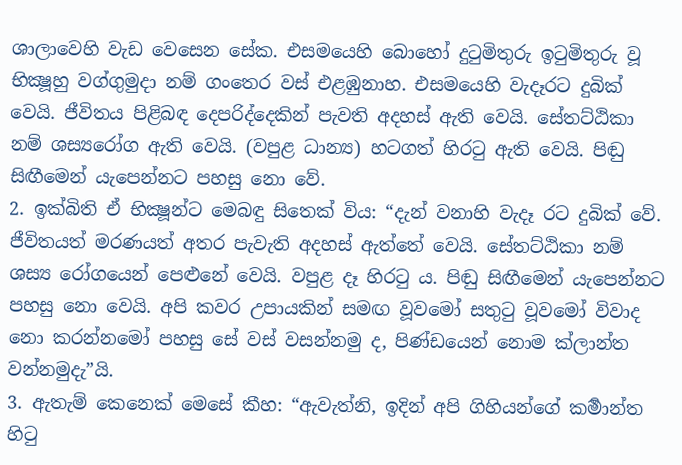ශාලාවෙහි වැඩ වෙසෙන සේක. එසමයෙහි බොහෝ දුටුමිතුරු ඉටුමිතුරු වූ භික්‍ෂූහු වග්ගුමුදා නම් ගංතෙර වස් එළඹුනාහ. එසමයෙහි වැදෑරට දුබික් වෙයි. ජීවිතය පිළිබඳ දෙපරිද්දෙකින් පැවති අදහස් ඇති වෙයි. සේතට්ඨිකා නම් ශස්‍යරෝග ඇති වෙයි. (වපුළ ධාන්‍ය) හටගත් හිරටු ඇති වෙයි. පිඬු සිඟීමෙන් යැපෙන්නට පහසු නො වේ.
2. ඉක්බිති ඒ භික්‍ෂූන්ට මෙබඳු සිතෙක් විය: “දැන් වනාහි වැදෑ රට දුබික් වේ. ජීවිතයත් මරණයත් අතර පැවැති අදහස් ඇත්තේ වෙයි. සේතට්ඨිකා නම් ශස්‍ය රෝගයෙන් පෙළුනේ වෙයි. වපුළ දෑ හිරටු ය. පිඬු සිඟීමෙන් යැපෙන්නට පහසු නො වෙයි. අපි කවර උපායකින් සමඟ වූවමෝ සතුටු වූවමෝ විවාද නො කරන්නමෝ පහසු සේ වස් වසන්නමු ද, පිණ්ඩයෙන් නොම ක්ලාන්ත වන්නමුදැ”යි.
3. ඇතැම් කෙනෙක් මෙසේ කීහ: “ඇවැත්නි, ඉදින් අපි ගිහියන්ගේ කර්‍මාන්ත හිටු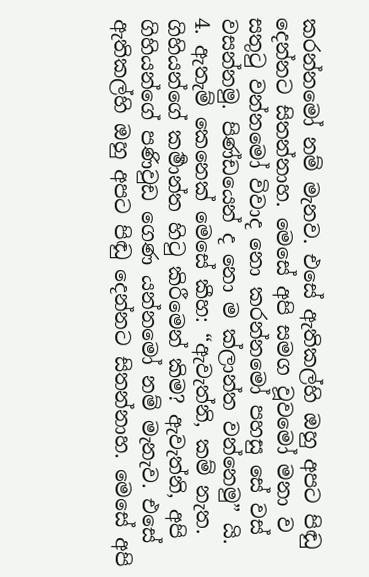කරන්නමෝ නම් මැනව. එසේ ඇතිකල්හි ඔහු අපට පිඬු දෙන්නට සිතන්නාහ. මෙසේ අපි සමග වූවමෝ මනා ව සතුටු වන්නමෝ විවාද නො කරන්නමෝ පහසු සේ වස් වසන්නමු. පිණ්ඩයෙන් ද නො ම ක්ලාන්ත වන්නෙමු” යි.
4. ඇතැම් කෙනෙක් මෙසේ කීහ: “ඇවැත්නි, කම් නැත. ගිහියන්ගේ කර්‍මාන්ත හිටු කිරීමෙන් කිම? ඇවැත්නි, අපි ගිහියන්ගේ පණිවුඩ ගෙණ යන්නමෝ නම් මැනැව. එසේ ඇතිකල්හි ඔහු අපට පිඬු දෙන්නට සිතන්නාහ. මෙසේ අපි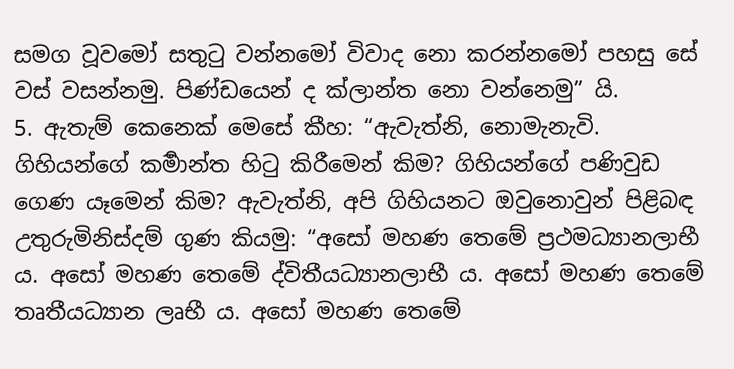සමග වූවමෝ සතුටු වන්නමෝ විවාද නො කරන්නමෝ පහසු සේ වස් වසන්නමු. පිණ්ඩයෙන් ද ක්ලාන්ත නො වන්නෙමු” යි.
5. ඇතැම් කෙනෙක් මෙසේ කීහ: “ඇවැත්නි, නොමැනැවි. ගිහියන්ගේ කර්‍මාන්ත හිටු කිරීමෙන් කිම? ගිහියන්ගේ පණිවුඩ ගෙණ යෑමෙන් කිම? ඇවැත්නි, අපි ගිහියනට ඔවුනොවුන් පිළිබඳ උතුරුමිනිස්දම් ගුණ කියමු: “අසෝ මහණ තෙමේ ප්‍රථමධ්‍යානලාභී ය. අසෝ මහණ තෙමේ ද්විතීයධ්‍යානලාභී ය. අසෝ මහණ තෙමේ තෘතීයධ්‍යාන ලෘභී ය. අසෝ මහණ තෙමේ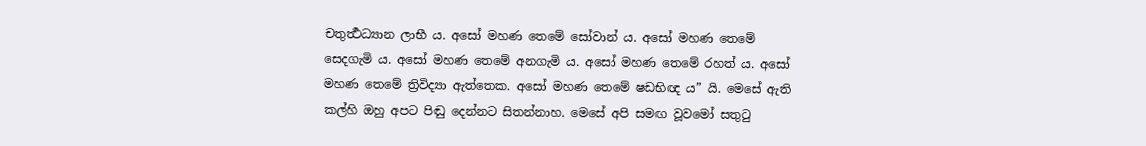චතුර්‍ත්‍ථධ්‍යාන ලාභී ය. අසෝ මහණ තෙමේ සෝවාන් ය. අසෝ මහණ තෙමේ සෙදගැමි ය. අසෝ මහණ තෙමේ අනගැමි ය. අසෝ මහණ තෙමේ රහත් ය. අසෝ මහණ තෙමේ ත්‍රිවිද්‍යා ඇත්තෙක. අසෝ මහණ තෙමේ ෂඩභිඥ ය” යි. මෙසේ ඇති කල්හි ඔහු අපට පිඬු දෙන්නට සිතන්නාහ. මෙසේ අපි සමඟ වූවමෝ සතුටු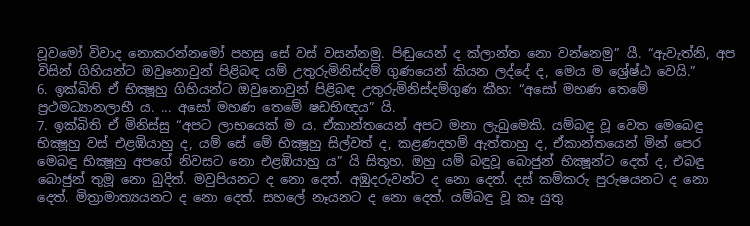වූවමෝ විවාද නොකරන්නමෝ පහසු සේ වස් වසන්නමු. පිඬුයෙන් ද ක්ලාන්ත නො වන්නෙමු” යී. “ඇවැත්නි, අප විසින් ගිහියන්ට ඔවුනොවුන් පිළිබඳ යම් උතුරුමිනිස්දම් ගුණයෙන් කියන ලද්දේ ද, මෙය ම ශ්‍රේෂ්ඨ වෙයි.”
6. ඉක්බිති ඒ භික්‍ෂූහු ගිහියන්ට ඔවුනොවුන් පිළිබඳ උතුරුමිනිස්දම්ගුණ කීහ: “අසෝ මහණ තෙමේ ප්‍රථමධ්‍යානලාභී ය. ... අසෝ මහණ තෙමේ ෂඩභිඥය” යි.
7. ඉක්බිති ඒ මිනිස්සු “අපට ලාභයෙක් ම ය. ඒකාන්තයෙන් අපට මනා ලැබුමෙකි. යම්බඳු වූ වෙත මෙබෙඳු භික්‍ෂූහු වස් එළඹියාහු ද, යම් සේ මේ භික්‍ෂූහු සිල්වත් ද, කළණදහම් ඇත්තාහු ද, ඒකාන්තයෙන් මින් පෙර මෙබඳු භික්‍ෂූහු අපගේ නිවසට නො එළඹියාහු ය” යි සිතූහ. ඔහු යම් බඳුවූ බොජුන් භික්‍ෂූන්ට දෙත් ද, එබඳු බොජුන් තුමූ නො බුදිත්. මවුපියනට ද නො දෙත්. අඹුදරුවන්ට ද නො දෙත්. දස් කම්කරු පුරුෂයනට ද නො දෙත්. මිත්‍රාමාත්‍යයනට ද නො දෙත්. සහලේ නෑයනට ද නො දෙත්. යම්බඳු වූ කෑ යුතු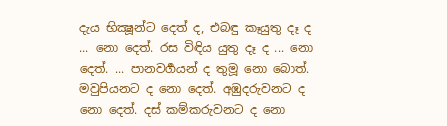දැය භික්‍ෂූන්ට දෙත් ද, එබඳු කෑයුතු දෑ ද ... නො දෙත්. රස විඳිය යුතු දෑ ද ... නො දෙත්. ... පානවර්‍ගයන් ද තුමූ නො බොත්. මවුපියනට ද නො දෙත්. අඹුදරුවනට ද නො දෙත්. දස් කම්කරුවනට ද නො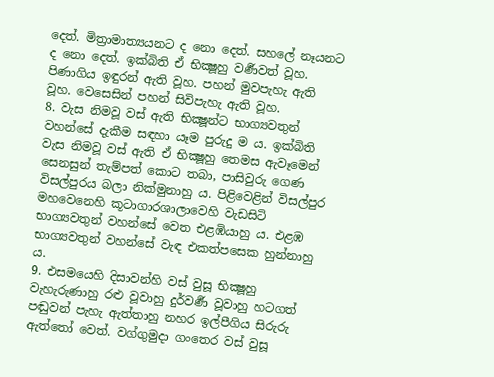දෙත්. මිත්‍රාමාත්‍යයනට ද නො දෙත්. සහලේ නෑයනට ද නො දෙත්. ඉක්බිති ඒ භික්‍ෂූහු වර්‍ණවත් වූහ. පිණාගිය ඉඳුරන් ඇති වූහ. පහන් මුවපැහැ ඇති වූහ. වෙසෙසින් පහන් සිවිපැහැ ඇති වූහ.
8. වැස නිමවූ වස් ඇති භික්‍ෂූන්ට භාග්‍යවතුන් වහන්සේ දැකීම සඳහා යෑම පුරුදු ම ය. ඉක්බිති වැස නිමවූ වස් ඇති ඒ භික්‍ෂූහු තෙමස ඇවෑමෙන් සෙනසුන් තැම්පත් කොට තබා, පාසිවුරු ගෙණ විසල්පුරය බලා නික්මුනාහු ය. පිළිවෙළින් විසල්පුර මහවෙනෙහි කූටාගාරශාලාවෙහි වැඩසිටි භාග්‍යවතුන් වහන්සේ වෙත එළඹියාහු ය. එළඹ භාග්‍යවතුන් වහන්සේ වැඳ එකත්පසෙක හුන්නාහු ය.
9. එසමයෙහි දිසාවන්හි වස් වුසූ භික්‍ෂූහු වැහැරුණාහු රළු වූවාහු දුර්වර්‍ණ වූවාහු හටගත් පඬුවන් පැහැ ඇත්තාහු නහර ඉල්පීගිය සිරුරු ඇත්තෝ වෙත්. වග්ගුමුදා ගංතෙර වස් වුසූ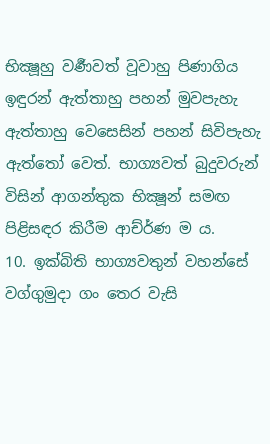භික්‍ෂූහු වර්‍ණවත් වූවාහු පිණාගිය ඉඳුරන් ඇත්තාහු පහන් මුවපැහැ ඇත්තාහු වෙසෙසින් පහන් සිවිපැහැ ඇත්තෝ වෙත්. භාග්‍යවත් බුදුවරුන් විසින් ආගන්තුක භික්‍ෂූන් සමඟ පිළිසඳර කිරීම ආච්ර්‍ණ ම ය.
10. ඉක්බිති භාග්‍යවතුන් වහන්සේ වග්ගුමුදා ගං තෙර වැසි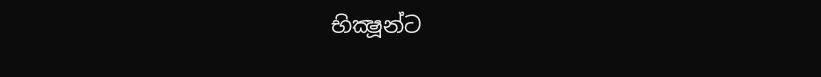භික්‍ෂූන්ට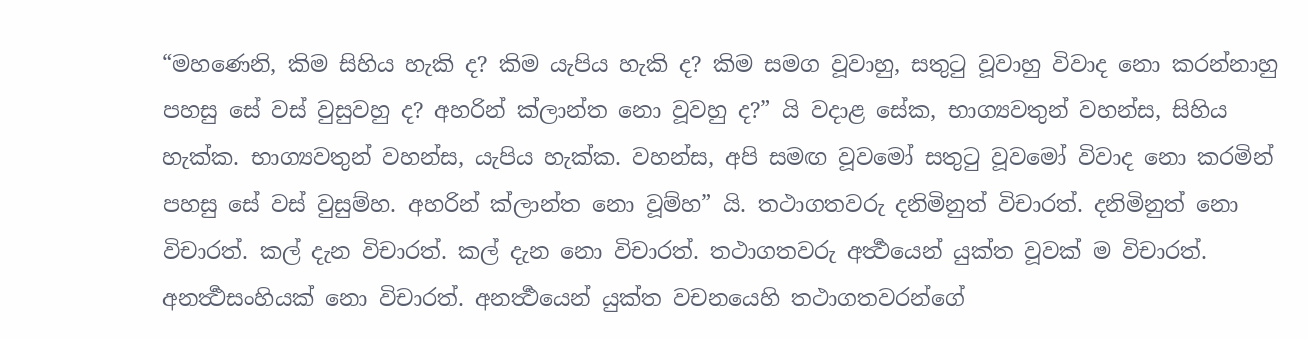“මහණෙනි, කිම සිහිය හැකි ද? කිම යැපිය හැකි ද? කිම සමග වූවාහු, සතුටු වූවාහු විවාද නො කරන්නාහු පහසු සේ වස් වුසුවහු ද? අහරින් ක්ලාන්ත නො වූවහු ද?” යි වදාළ සේක, භාග්‍යවතුන් වහන්ස, සිහිය හැක්ක. භාග්‍යවතුන් වහන්ස, යැපිය හැක්ක. වහන්ස, අපි සමඟ වූවමෝ සතුටු වූවමෝ විවාද නො කරමින් පහසු සේ වස් වුසුම්හ. අහරින් ක්ලාන්ත නො වූම්හ” යි. තථාගතවරු දනිමිනුත් විචාරත්. දනිමිනුත් නො විචාරත්. කල් දැන විචාරත්. කල් දැන නො විචාරත්. තථාගතවරු අර්‍ත්‍ථයෙන් යුක්ත වූවක් ම විචාරත්. අනර්‍ත්‍ථසංහියක් නො විචාරත්. අනර්‍ත්‍ථයෙන් යුක්ත වචනයෙහි තථාගතවරන්ගේ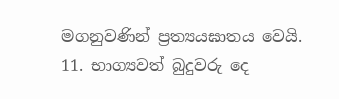මගනුවණින් ප්‍රත්‍යයඝාතය වෙයි.
11. භාග්‍යවත් බුදුවරු දෙ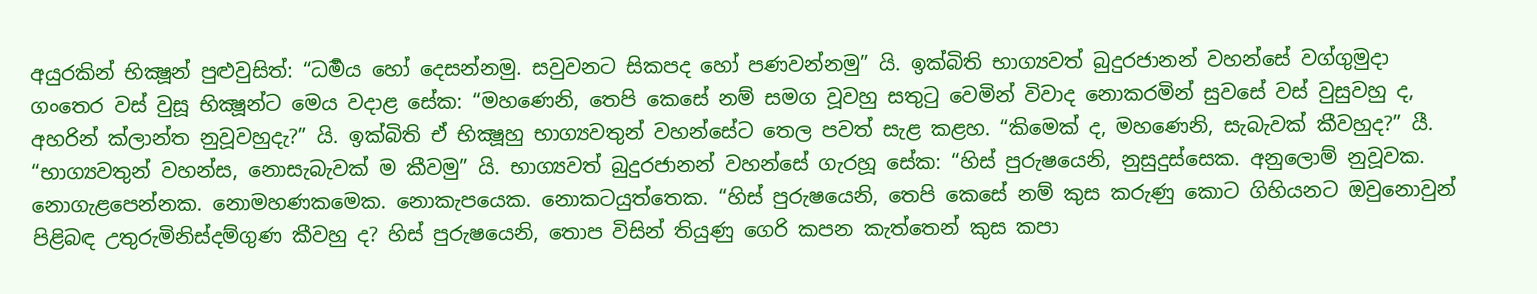අයුරකින් භික්‍ෂූන් පුළුවුසිත්: “ධර්‍මය හෝ දෙසන්නමු. සවුවනට සිකපද හෝ පණවන්නමු” යි. ඉක්බිති භාග්‍යවත් බුදුරජානන් වහන්සේ වග්ගුමුදා ගංතෙර වස් වුසූ භික්‍ෂූන්ට මෙය වදාළ සේක: “මහණෙනි, තෙපි කෙසේ නම් සමග වූවහු සතුටු වෙමින් විවාද නොකරමින් සුවසේ වස් වුසුවහු ද, අහරින් ක්ලාන්ත නුවූවහුදැ?” යි. ඉක්බිති ඒ භික්‍ෂූහු භාග්‍යවතුන් වහන්සේට තෙල පවත් සැළ කළහ. “කිමෙක් ද, මහණෙනි, සැබැවක් කීවහුද?” යී. “භාග්‍යවතුන් වහන්ස, නොසැබැවක් ම කීවමු” යි. භාග්‍යවත් බුදුරජානන් වහන්සේ ගැරහූ සේක: “හිස් පුරුෂයෙනි, නුසුදුස්සෙක. අනුලොම් නුවූවක. නොගැළපෙන්නක. නොමහණකමෙක. නොකැපයෙක. නොකටයුත්තෙක. “හිස් පුරුෂයෙනි, තෙපි කෙසේ නම් කුස කරුණු කොට ගිහියනට ඔවුනොවුන් පිළිබඳ උතුරුමිනිස්දම්ගුණ කීවහු ද? හිස් පුරුෂයෙනි, තොප විසින් තියුණු ගෙරි කපන කැත්තෙන් කුස කපා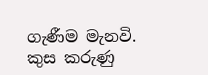ගැණීම මැනවි. කුස කරුණු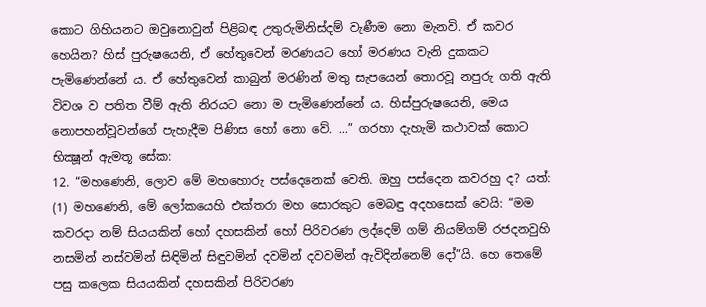කොට ගිහියනට ඔවුනොවුන් පිළිබඳ උතුරුමිනිස්දම් වැණීම නො මැනවි. ඒ කවර හෙයින? හිස් පුරුෂයෙනි, ඒ හේතුවෙන් මරණයට හෝ මරණය වැනි දුකකට පැමිණෙන්නේ ය. ඒ හේතුවෙන් කාබුන් මරණින් මතු සැපයෙන් තොරවූ නපුරු ගති ඇති විවශ ව පතිත වීම් ඇති නිරයට නො ම පැමිණෙන්නේ ය. හිස්පුරුෂයෙනි, මෙය නොපහන්වූවන්ගේ පැහැදීම පිණිස හෝ නො වේ. ...” ගරහා දැහැමි කථාවක් කොට භික්‍ෂූන් ඇමතූ සේක:
12. “මහණෙනි, ලොව මේ මහහොරු පස්දෙනෙක් වෙති. ඔහු පස්දෙන කවරහු ද? යත්:
(1) මහණෙනි, මේ ලෝකයෙහි එක්තරා මහ සොරකුට මෙබඳු අදහසෙක් වෙයි: “මම කවරදා නම් සියයකින් හෝ දහසකින් හෝ පිරිවරණ ලද්දෙම් ගම් නියම්ගම් රජදනවුහි නසමින් නස්වමින් සිඳිමින් සිඳුවමින් දවමින් දවවමින් ඇවිදින්නෙම් දෝ”යි. හෙ තෙමේ පසු කලෙක සියයකින් දහසකින් පිරිවරණ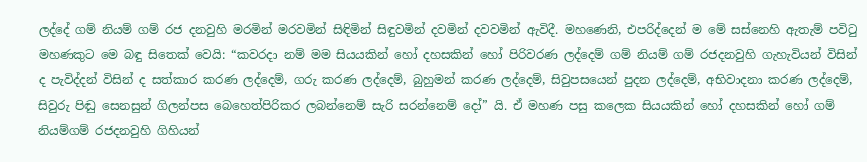ලද්දේ ගම් නියම් ගම් රජ දනවුහි මරමින් මරවමින් සිඳිමින් සිඳුවමින් දවමින් දවවමින් ඇවිදී. මහණෙනි, එපරිද්දෙන් ම මේ සස්නෙහි ඇතැම් පවිටු මහණකුට මෙ බඳු සිතෙක් වෙයි: “කවරදා නම් මම සියයකින් හෝ දහසකින් හෝ පිරිවරණ ලද්දෙම් ගම් නියම් ගම් රජදනවුහි ගැහැවියන් විසින් ද පැවිද්දන් විසින් ද සත්කාර කරණ ලද්දෙම්, ගරු කරණ ලද්දෙම්, බුහුමන් කරණ ලද්දෙම්, සිවුපසයෙන් පුදන ලද්දෙම්, අභිවාදනා කරණ ලද්දෙම්, සිවුරු පිඬු සෙනසුන් ගිලන්පස බෙහෙත්පිරිකර ලබන්නෙම් සැරි සරන්නෙම් දෝ” යි. ඒ මහණ පසු කලෙක සියයකින් හෝ දහසකින් හෝ ගම් නියම්ගම් රජදනවුහි ගිහියන්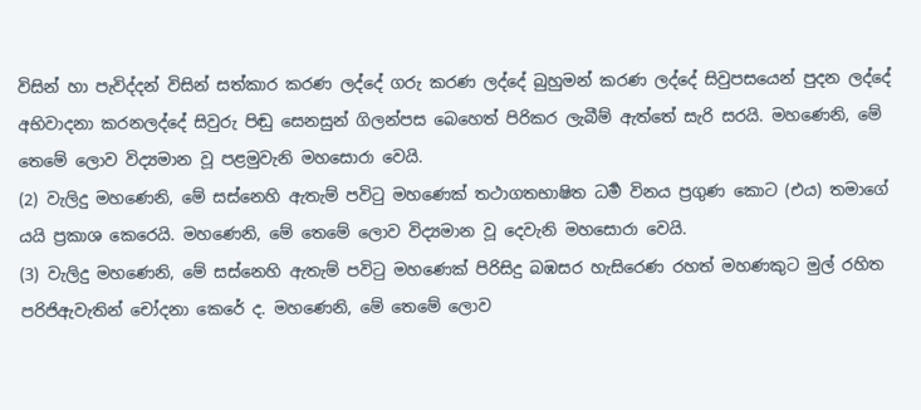විසින් හා පැවිද්දන් විසින් සත්කාර කරණ ලද්දේ ගරු කරණ ලද්දේ බුහුමන් කරණ ලද්දේ සිවුපසයෙන් පුදන ලද්දේ අභිවාදනා කරනලද්දේ සිවුරු පිඬු සෙනසුන් ගිලන්පස බෙහෙත් පිරිකර ලැබීම් ඇත්තේ සැරි සරයි. මහණෙනි, මේ තෙමේ ලොව විද්‍යමාන වූ පළමුවැනි මහසොරා වෙයි.
(2) වැලිදු මහණෙනි, මේ සස්නෙහි ඇතැම් පවිටු මහණෙක් තථාගතභාෂිත ධර්‍ම විනය ප්‍රගුණ කොට (එය) තමාගේ යයි ප්‍රකාශ කෙරෙයි. මහණෙනි, මේ තෙමේ ලොව විද්‍යමාන වූ දෙවැනි මහසොරා වෙයි.
(3) වැලිදු මහණෙනි, මේ සස්නෙහි ඇතැම් පවිටු මහණෙක් පිරිසිදු බඹසර හැසිරෙණ රහත් මහණකුට මුල් රහිත පරිජිඇවැතින් චෝදනා කෙරේ ද. මහණෙනි, මේ තෙමේ ලොව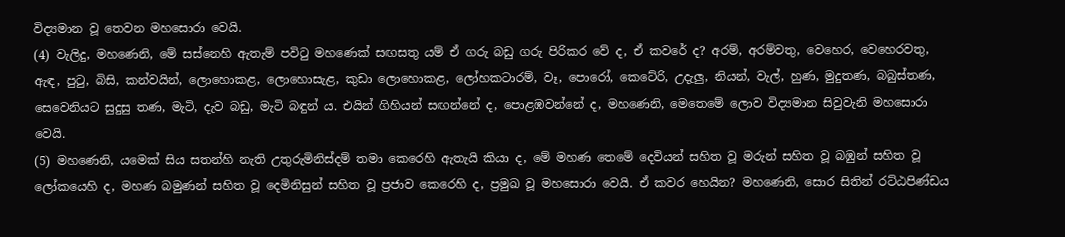විද්‍යමාන වූ තෙවන මහසොරා වෙයි.
(4) වැලිදු, මහණෙනි, මේ සස්නෙහි ඇතැම් පවිටු මහණෙක් සඟසතු යම් ඒ ගරු බඩු ගරු පිරිකර වේ ද, ඒ කවරේ ද? අරම්, අරම්වතු, වෙහෙර, වෙහෙරවතු, ඇඳ, පුටු, බිසි, කන්වයින්, ලොහොකළ, ලොහොසැළ, කුඩා ලොහොකළ, ලෝහකටාරම්, වෑ, පොරෝ, කෙටේරි, උදැලු, නියන්, වැල්, හුණ, මුදුතණ, බබුස්තණ, සෙවෙනියට සුදුසු තණ, මැටි, දැව බඩු, මැටි බඳුන් ය. එයින් ගිහියන් සඟන්නේ ද, පොළඹවන්නේ ද, මහණෙනි, මෙතෙමේ ලොව විද්‍යමාන සිවුවැනි මහසොරා වෙයි.
(5) මහණෙනි, යමෙක් සිය සතන්හි නැති උතුරුමිනිස්දම් තමා කෙරෙහි ඇතැයි කියා ද, මේ මහණ තෙමේ දෙවියන් සහිත වූ මරුන් සහිත වූ බඹුන් සහිත වූ ලෝකයෙහි ද, මහණ බමුණන් සහිත වූ දෙමිනිසුන් සහිත වූ ප්‍රජාව කෙරෙහි ද, ප්‍රමුඛ වූ මහසොරා වෙයි. ඒ කවර හෙයින? මහණෙනි, සොර සිතින් රට්ඨපිණ්ඩය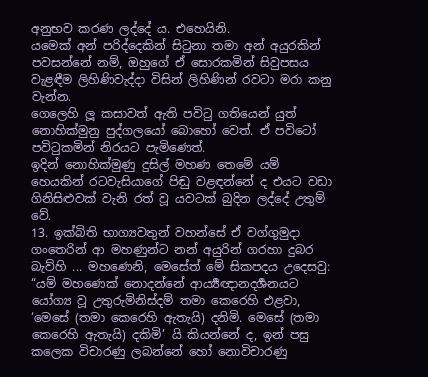අනුභව කරණ ලද්දේ ය. එහෙයිනි.
යමෙක් අන් පරිද්දෙකින් සිටුනා තමා අන් අයුරකින් පවසන්නේ නම්, ඔහුගේ ඒ සොරකමින් සිවුපසය වැළඳීම ලිහිණිවැද්දා විසින් ලිහිණින් රවටා මරා කනු වැන්න.
ගෙලෙහි ලූ කසාවත් ඇති පවිටු ගතියෙන් යුත් නොහික්මුනු පුද්ගලයෝ බොහෝ වෙත්. ඒ පවිටෝ පවිටුකමින් නිරයට පැමිණෙත්.
ඉදින් නොහික්මුණු දුසිල් මහණ තෙමේ යම් හෙයකින් රටවැසියාගේ පිඬු වළඳන්නේ ද එයට වඩා ගිනිසිළුවක් වැනි රත් වූ යවටක් බුදින ලද්දේ උතුම් වේ.
13. ඉක්බිති භාග්‍යවතුන් වහන්සේ ඒ වග්ගුමුදා ගංතෙරින් ආ මහණුන්ට නන් අයුරින් ගරහා දුබර බැව්හි ... මහණෙනි, මෙසේත් මේ සිකපදය උදෙසවු:
“යම් මහණෙක් නොදන්නේ ආර්‍ය්‍යඥානදර්‍ශනයට යෝග්‍ය වූ උතුරුමිනිස්දම් තමා කෙරෙහි එළවා, ‘මෙසේ (තමා කෙරෙහි ඇතැයි) දනිමි. මෙසේ (තමා කෙරෙහි ඇතැයි) දකිමි’ යි කියන්නේ ද, ඉන් පසු කලෙක විචාරණු ලබන්නේ හෝ නොවිචාරණු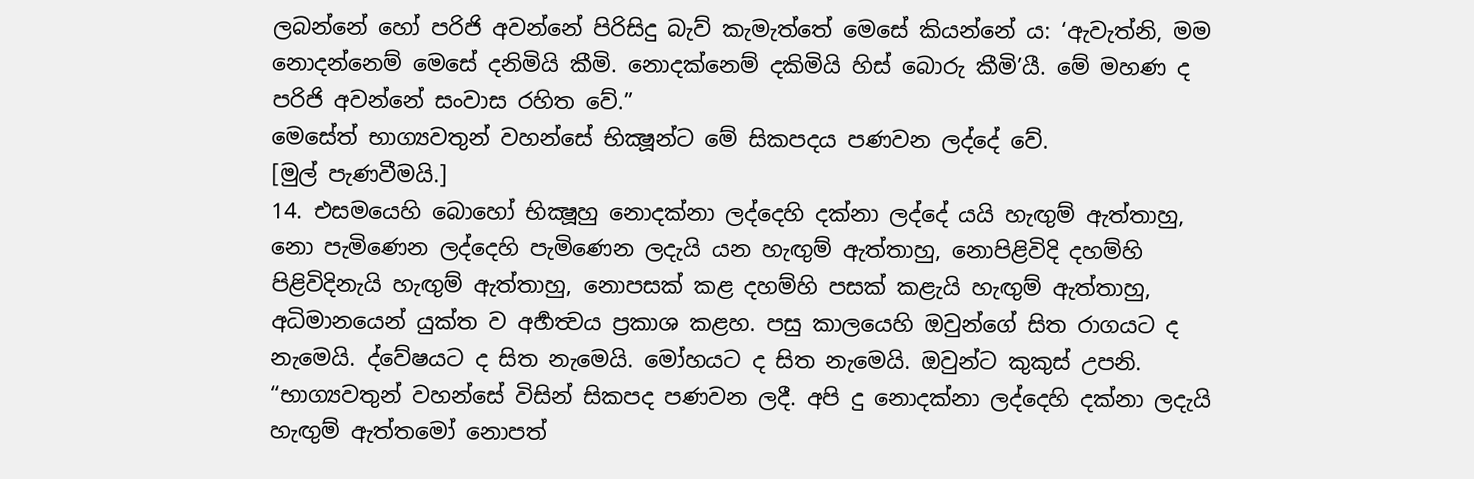ලබන්නේ හෝ පරිජි අවන්නේ පිරිසිදු බැව් කැමැත්තේ මෙසේ කියන්නේ ය: ‘ඇවැත්නි, මම නොදන්නෙම් මෙසේ දනිමියි කීමි. නොදක්නෙම් දකිමියි හිස් බොරු කීමි’යී. මේ මහණ ද පරිජි අවන්නේ සංවාස රහිත වේ.”
මෙසේත් භාග්‍යවතුන් වහන්සේ භික්‍ෂූන්ට මේ සිකපදය පණවන ලද්දේ වේ.
[මුල් පැණවීමයි.]
14. එසමයෙහි බොහෝ භික්‍ෂූහු නොදක්නා ලද්දෙහි දක්නා ලද්දේ යයි හැඟුම් ඇත්තාහු, නො පැමිණෙන ලද්දෙහි පැමිණෙන ලදැයි යන හැඟුම් ඇත්තාහු, නොපිළිවිදි දහම්හි පිළිවිදිනැයි හැඟුම් ඇත්තාහු, නොපසක් කළ දහම්හි පසක් කළැයි හැඟුම් ඇත්තාහු, අධිමානයෙන් යුක්ත ව අර්‍හත්‍වය ප්‍රකාශ කළහ. පසු කාලයෙහි ඔවුන්ගේ සිත රාගයට ද නැමෙයි. ද්වේෂයට ද සිත නැමෙයි. මෝහයට ද සිත නැමෙයි. ඔවුන්ට කුකුස් උපනි. “භාග්‍යවතුන් වහන්සේ විසින් සිකපද පණවන ලදී. අපි දු නොදක්නා ලද්දෙහි දක්නා ලදැයි හැඟුම් ඇත්තමෝ නොපත්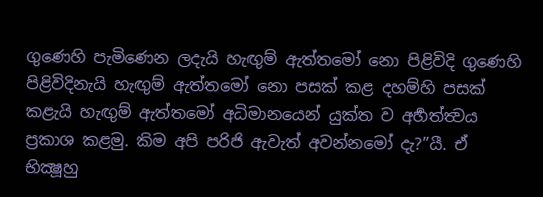ගුණෙහි පැමිණෙන ලදැයි හැඟුම් ඇත්තමෝ නො පිළිවිදි ගුණෙහි පිළිවිදිනැයි හැඟුම් ඇත්තමෝ නො පසක් කළ දහම්හි පසක් කළැයි හැඟුම් ඇත්තමෝ අධිමානයෙන් යුක්ත ව අර්‍හත්ත්‍වය ප්‍රකාශ කළමු. කිම අපි පරිජි ඇවැත් අවන්නමෝ දැ?”යී. ඒ භික්‍ෂූහු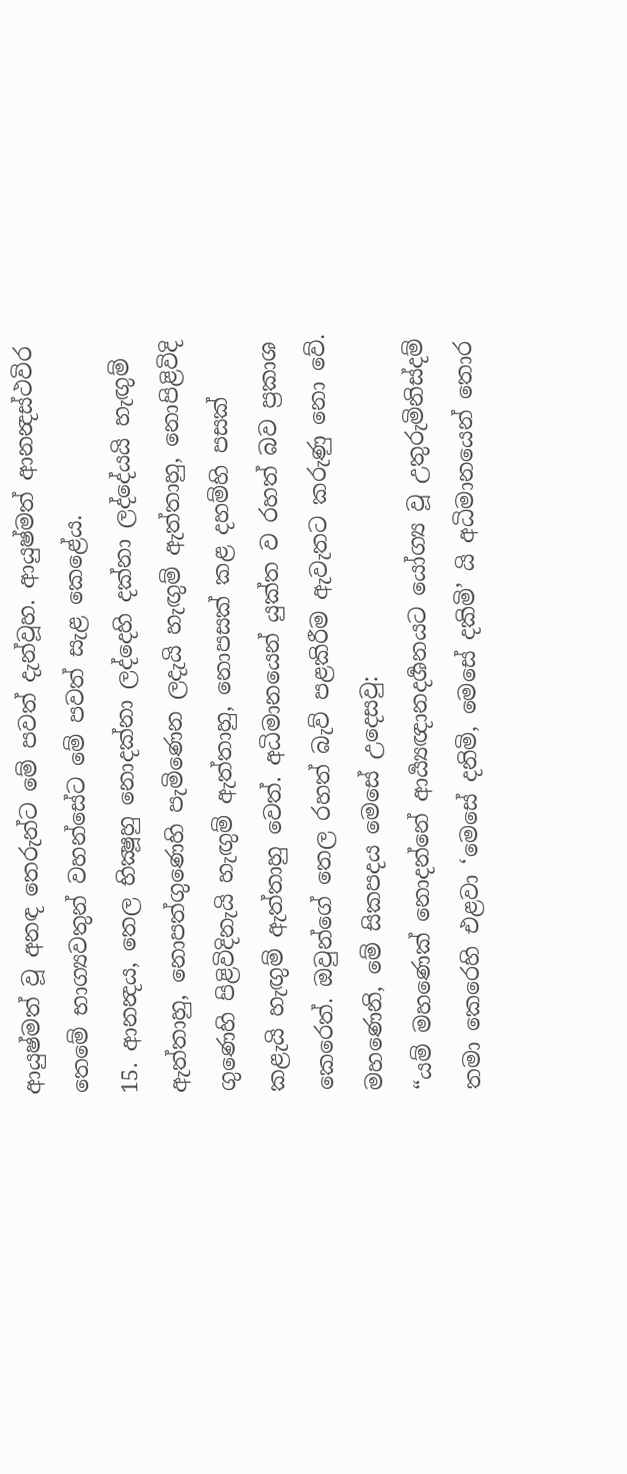ආයුෂ්මත් වූ අනඳ තෙරුන්ට මේ පවත් දැන්වූහ. ආයුෂ්මත් ආනන්‍දස්ථවිර තෙමේ භාග්‍යවතුන් වහන්සේට මේ පවත් සැළ කෙළේය.
15. ආනන්‍දය, තෙල භික්‍ෂූහු නොදක්නා ලද්දෙහි දක්නා ලද්දේයයි හැඟුම් ඇත්තාහු, නොපත්ගුණෙහි පැමිණෙන ලදැයි හැඟුම් ඇත්තාහු, නොපිළිවිදි ගුණෙහි පිළිවිදිනැයි හැඟුම් ඇත්තාහු, නොපසක් කළ දහම්හි පසක් කළැයි හැඟුම් ඇත්තාහු වෙත්. අධිමානයෙන් යුක්ත ව රහත් බව ප්‍රකාශ කෙරෙත්. ඔවුන්ගේ තෙල රහත් බැව් පළකිරීම ඇවැතට කරුණු නො වේ. මහණෙනි, මේ සිකපදය මෙසේ උදෙසවු:
“යම් මහණෙක් නොදන්නේ ආර්‍ය්‍යඥානදර්‍ශනයට යෝග්‍ය වූ උතුරුමිනිස්දම් තමා කෙරෙහි එළවා ‘මෙසේ දනිමි, මෙසේ දකිමි’ යි අධිමානයෙන් තොර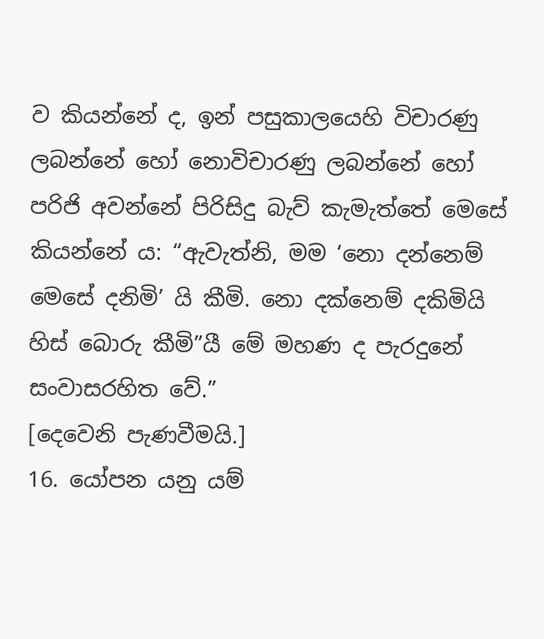ව කියන්නේ ද, ඉන් පසුකාලයෙහි විචාරණු ලබන්නේ හෝ නොවිචාරණු ලබන්නේ හෝ පරිජි අවන්නේ පිරිසිදු බැව් කැමැත්තේ මෙසේ කියන්නේ ය: “ඇවැත්නි, මම ‘නො දන්නෙම් මෙසේ දනිමි’ යි කීමි. නො දක්නෙම් දකිමියි හිස් බොරු කීමි”යී මේ මහණ ද පැරදුනේ සංවාසරහිත වේ.”
[දෙවෙනි පැණවීමයි.]
16. යෝපන යනු යම්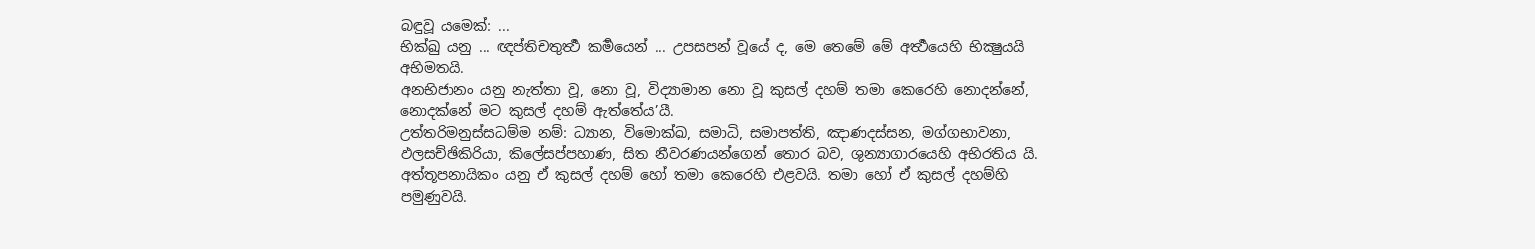බඳුවූ යමෙක්: ...
භික්ඛු යනු ... ඥප්තිචතුර්‍ත්‍ථ කර්‍මයෙන් ... උපසපන් වූයේ ද, මෙ තෙමේ මේ අර්‍ත්‍ථයෙහි භික්‍ෂුයයි අභිමතයි.
අනභිජානං යනු නැත්තා වූ, නො වූ, විද්‍යාමාන නො වූ කුසල් දහම් තමා කෙරෙහි නොදන්නේ, නොදක්නේ මට කුසල් දහම් ඇත්තේය’යී.
උත්තරිමනුස්සධම්ම නම්: ධ්‍යාන, විමොක්ඛ, සමාධි, සමාපත්ති, ඤාණදස්සන, මග්ගභාවනා, ඵලසච්ඡිකිරියා, කිලේසප්පහාණ, සිත නීවරණයන්ගෙන් තොර බව, ශුන්‍යාගාරයෙහි අභිරතිය යි.
අත්තූපනායිකං යනු ඒ කුසල් දහම් හෝ තමා කෙරෙහි එළවයි. තමා හෝ ඒ කුසල් දහම්හි පමුණුවයි.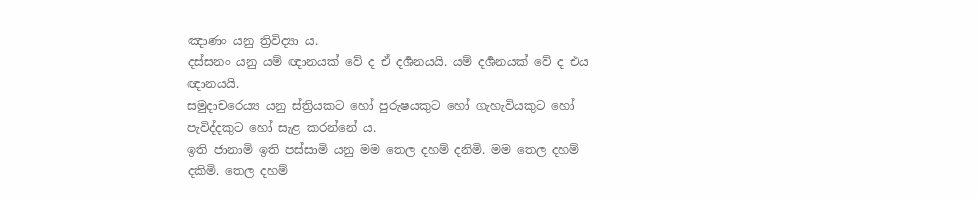ඤාණං යනු ත්‍රිවිද්‍යා ය.
දස්සනං යනු යම් ඥානයක් වේ ද ඒ දර්‍ශනයයි. යම් දර්‍ශනයක් වේ ද එය ඥානයයි.
සමුදාචරෙය්‍ය යනු ස්ත්‍රියකට හෝ පුරුෂයකුට හෝ ගැහැවියකුට හෝ පැවිද්දකුට හෝ සැළ කරන්නේ ය.
ඉති ජානාමි ඉති පස්සාමි යනු මම තෙල දහම් දනිමි. මම තෙල දහම් දකිමි. තෙල දහම්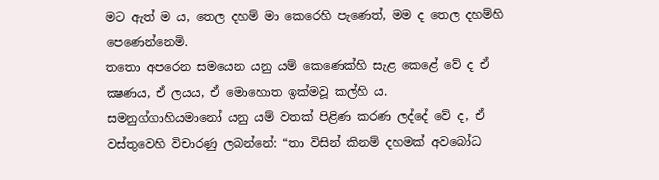මට ඇත් ම ය, තෙල දහම් මා කෙරෙහි පැණෙත්, මම ද තෙල දහම්හි පෙණෙන්නෙමි.
තතො අපරෙන සමයෙන යනු යම් කෙණෙක්හි සැළ කෙළේ වේ ද ඒ ක්‍ෂණය, ඒ ලයය, ඒ මොහොත ඉක්මවූ කල්හි ය.
සමනුග්ගාහියමානෝ යනු යම් වතක් පිළිණ කරණ ලද්දේ වේ ද, ඒ වස්තුවෙහි විචාරණු ලබන්නේ: “තා විසින් කිනම් දහමක් අවබෝධ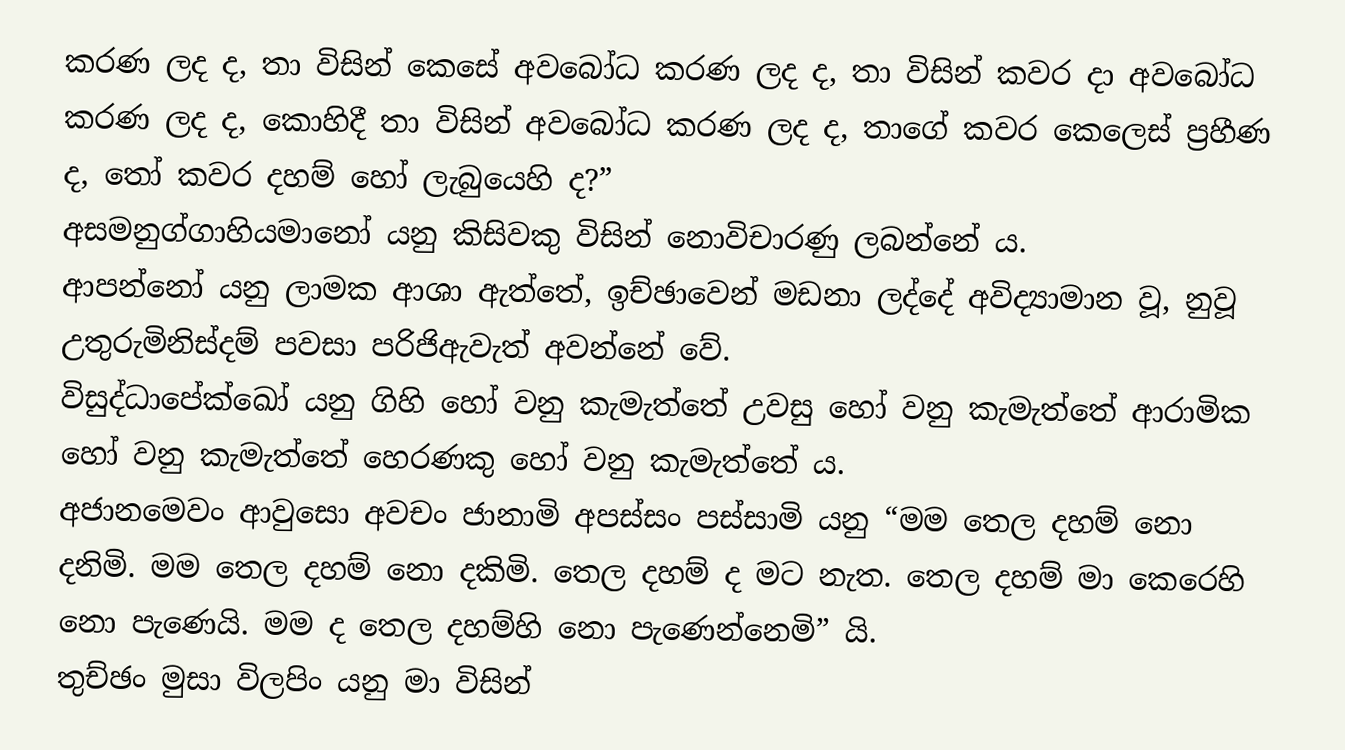කරණ ලද ද, තා විසින් කෙසේ අවබෝධ කරණ ලද ද, තා විසින් කවර දා අවබෝධ කරණ ලද ද, කොහිදී තා විසින් අවබෝධ කරණ ලද ද, තාගේ කවර කෙලෙස් ප්‍රහීණ ද, තෝ කවර දහම් හෝ ලැබුයෙහි ද?”
අසමනුග්ගාහියමානෝ යනු කිසිවකු විසින් නොවිචාරණු ලබන්නේ ය.
ආපන්නෝ යනු ලාමක ආශා ඇත්තේ, ඉච්ඡාවෙන් මඩනා ලද්දේ අවිද්‍යාමාන වූ, නුවූ උතුරුමිනිස්දම් පවසා පරිජිඇවැත් අවන්නේ වේ.
විසුද්ධාපේක්ඛෝ යනු ගිහි හෝ වනු කැමැත්තේ උවසු හෝ වනු කැමැත්තේ ආරාමික හෝ වනු කැමැත්තේ හෙරණකු හෝ වනු කැමැත්තේ ය.
අජානමෙවං ආවුසො අවචං ජානාමි අපස්සං පස්සාමි යනු “මම තෙල දහම් නො දනිමි. මම තෙල දහම් නො දකිමි. තෙල දහම් ද මට නැත. තෙල දහම් මා කෙරෙහි නො පැණෙයි. මම ද තෙල දහම්හි නො පැණෙන්නෙමි” යි.
තුච්ඡං මුසා විලපිං යනු මා විසින්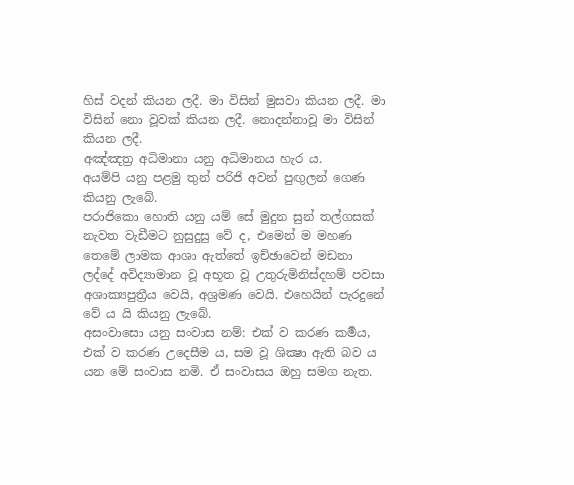හිස් වදන් කියන ලදී. මා විසින් මුසවා කියන ලදී. මා විසින් නො වූවක් කියන ලදී. නොදන්නාවූ මා විසින් කියන ලදී.
අඤ්ඤත්‍ර අධිමානා යනු අධිමානය හැර ය.
අයම්පි යනු පළමු තුන් පරිජි අවන් පුඟුලන් ගෙණ කියනු ලැබේ.
පරාජිකො හොති යනු යම් සේ මුදුන සුන් තල්ගසක් නැවත වැඩීමට නුසුදුසු වේ ද, එමෙන් ම මහණ තෙමේ ලාමක ආශා ඇත්තේ ඉච්ඡාවෙන් මඩනා ලද්දේ අවිද්‍යාමාන වූ අභූත වූ උතුරුමිනිස්දහම් පවසා අශාක්‍යපුත්‍රීය වෙයි, අශ්‍රමණ වෙයි. එහෙයින් පැරදුනේ වේ ය යි කියනු ලැබේ.
අසංවාසො යනු සංවාස නම්: එක් ව කරණ කර්‍මය, එක් ව කරණ උදෙසීම ය, සම වූ ශික්‍ෂා ඇති බව ය යන මේ සංවාස නමි. ඒ සංවාසය ඔහු සමග නැත.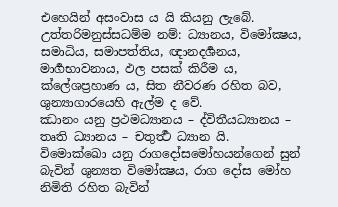එහෙයින් අසංවාස ය යි කියනු ලැබේ.
උත්තරිමනුස්සධම්ම නම්: ධ්‍යානය, විමෝක්‍ෂය, සමාධිය, සමාපත්තිය, ඥානදර්‍ශනය, මාර්‍ගභාවනාය, ඵල පසක් කිරීම ය, ක්ලේශප්‍රහාණ ය, සිත නීවරණ රහිත බව, ශුන්‍යාගාරයෙහි ඇල්ම ද වේ.
ඣානං යනු ප්‍රථමධ්‍යානය – ද්විතීයධ්‍යානය – තෘති ධ්‍යානය – චතුර්‍ත්‍ථ ධ්‍යාන යි.
විමොක්ඛො යනු රාගදෝසමෝහයන්ගෙන් සුන් බැවින් ශුන්‍යත විමෝක්‍ෂය, රාග දෝස මෝහ නිමිති රහිත බැවින්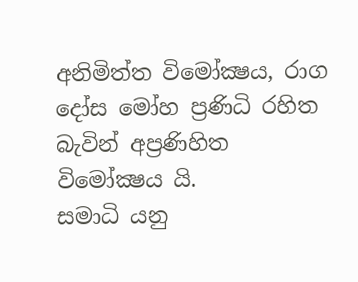අනිමිත්ත විමෝක්‍ෂය, රාග දෝස මෝහ ප්‍රණිධි රහිත බැවින් අප්‍රණිහිත විමෝක්‍ෂය යි.
සමාධි යනු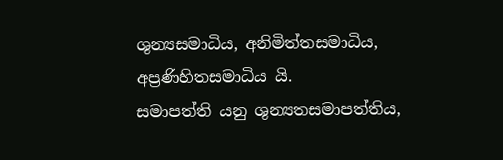ශුන්‍යසමාධිය, අනිමිත්තසමාධිය, අප්‍රණිහිතසමාධිය යි.
සමාපත්ති යනු ශුන්‍යතසමාපත්තිය,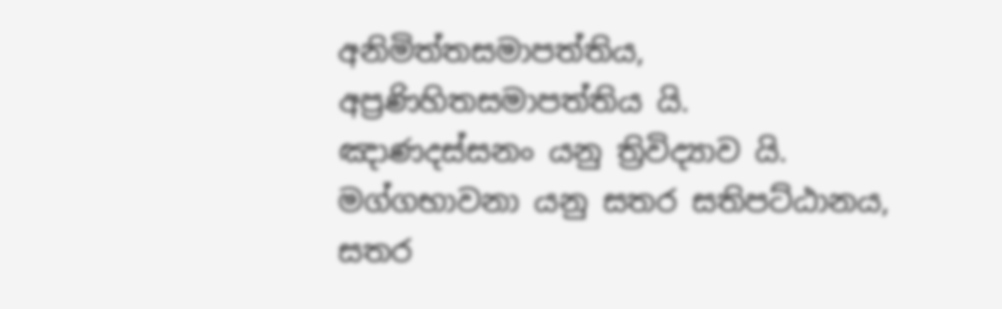අනිමිත්තසමාපත්තිය, අප්‍රණිහිතසමාපත්තිය යි.
ඤාණදස්සනං යනු ත්‍රිවිද්‍යාව යි.
මග්ගභාවනා යනු සතර සතිපට්ඨානය, සතර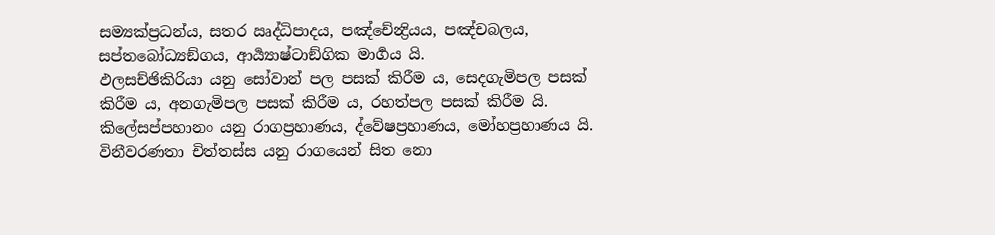සම්‍යක්ප්‍රධන්ය, සතර ඍද්ධිපාදය, පඤ්චේන්‍ද්‍රියය, පඤ්චබලය, සප්තබෝධ්‍යඞ්ගය, ආර්‍ය්‍යාෂ්ටාඞ්ගික මාර්‍ගය යි.
ඵලසච්ඡිකිරියා යනු සෝවාන් පල පසක් කිරීම ය, සෙදගැමිපල පසක් කිරීම ය, අනගැමිපල පසක් කිරීම ය, රහත්පල පසක් කිරීම යි.
කිලේසප්පහානං යනු රාගප්‍රහාණය, ද්වේෂප්‍රහාණය, මෝහප්‍රහාණය යි.
විනීවරණතා චිත්තස්ස යනු රාගයෙන් සිත නො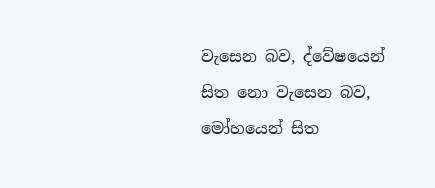වැසෙන බව, ද්වේෂයෙන් සිත නො වැසෙන බව, මෝහයෙන් සිත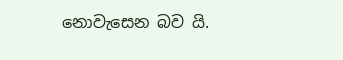නොවැසෙන බව යි.